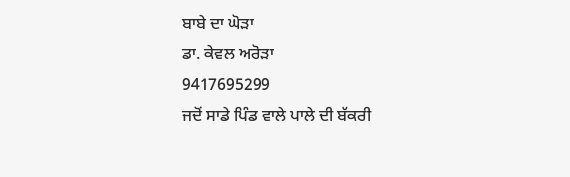ਬਾਬੇ ਦਾ ਘੋੜਾ
ਡਾ. ਕੇਵਲ ਅਰੋੜਾ
9417695299
ਜਦੋਂ ਸਾਡੇ ਪਿੰਡ ਵਾਲੇ ਪਾਲੇ ਦੀ ਬੱਕਰੀ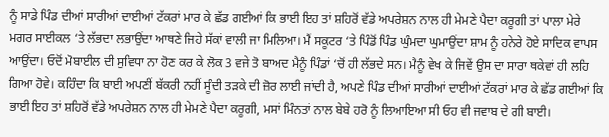ਨੂੰ ਸਾਡੇ ਪਿੰਡ ਦੀਆਂ ਸਾਰੀਆਂ ਦਾਈਆਂ ਟੱਕਰਾਂ ਮਾਰ ਕੇ ਛੱਡ ਗਈਆਂ ਕਿ ਭਾਈ ਇਹ ਤਾਂ ਸ਼ਹਿਰੋਂ ਵੱਡੇ ਅਪਰੇਸ਼ਨ ਨਾਲ ਹੀ ਮੇਮਣੇ ਪੈਦਾ ਕਰੂਗੀ ਤਾਂ ਪਾਲਾ ਮੇਰੇ ਮਗਰ ਸਾਈਕਲ ‘ਤੇ ਲੱਭਦਾ ਲਭਾਉਂਦਾ ਆਥਣੇ ਜਿਹੇ ਸੱਕਾਂ ਵਾਲੀ ਜਾ ਮਿਲਿਆ। ਮੈਂ ਸਕੂਟਰ ‘ਤੇ ਪਿੰਡੋਂ ਪਿੰਡ ਘੁੰਮਦਾ ਘੁਮਾਉਂਦਾ ਸ਼ਾਮ ਨੂੰ ਹਨੇਰੇ ਹੋਏ ਸਾਦਿਕ ਵਾਪਸ ਆਉਂਦਾ। ਓਦੋਂ ਮੋਬਾਈਲ ਦੀ ਸੁਵਿਧਾ ਨਾ ਹੋਣ ਕਰ ਕੇ ਲੋਕ 3 ਵਜੇ ਤੋ ਬਾਅਦ ਮੈਨੂੰ ਪਿੰਡਾਂ ‘ਚੋਂ ਹੀ ਲੱਭਦੇ ਸਨ। ਮੈਨੂੰ ਵੇਖ ਕੇ ਜਿਵੇਂ ਉਸ ਦਾ ਸਾਰਾ ਥਕੇਵਾਂ ਹੀ ਲਹਿ ਗਿਆ ਹੋਵੇ। ਕਹਿੰਦਾ ਕਿ ਬਾਈ ਅਪਣੀਂ ਬੱਕਰੀ ਨਹੀਂ ਸੂੰਦੀ ਤੜਕੇ ਦੀ ਜ਼ੋਰ ਲਾਈ ਜਾਂਦੀ ਹੈ, ਅਪਣੇ ਪਿੰਡ ਦੀਆਂ ਸਾਰੀਆਂ ਦਾਈਆਂ ਟੱਕਰਾਂ ਮਾਰ ਕੇ ਛੱਡ ਗਈਆਂ ਕਿ ਭਾਈ ਇਹ ਤਾਂ ਸ਼ਹਿਰੋਂ ਵੱਡੇ ਅਪਰੇਸ਼ਨ ਨਾਲ ਹੀ ਮੇਮਣੇ ਪੈਦਾ ਕਰੂਗੀ, ਮਸਾਂ ਮਿੰਨਤਾਂ ਨਾਲ ਬੇਬੇ ਹਰੋ ਨੂੰ ਲਿਆਇਆ ਸੀ ਓਹ ਵੀ ਜਵਾਬ ਦੇ ਗੀ ਬਾਈ।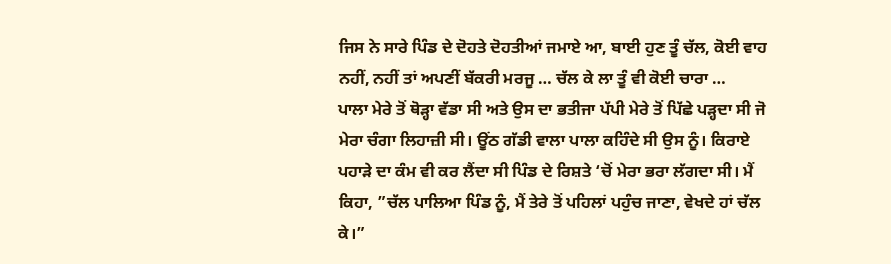ਜਿਸ ਨੇ ਸਾਰੇ ਪਿੰਡ ਦੇ ਦੋਹਤੇ ਦੋਹਤੀਆਂ ਜਮਾਏ ਆ, ਬਾਈ ਹੁਣ ਤੂੰ ਚੱਲ, ਕੋਈ ਵਾਹ ਨਹੀਂ, ਨਹੀਂ ਤਾਂ ਅਪਣੀਂ ਬੱਕਰੀ ਮਰਜੂ … ਚੱਲ ਕੇ ਲਾ ਤੂੰ ਵੀ ਕੋਈ ਚਾਰਾ …
ਪਾਲਾ ਮੇਰੇ ਤੋਂ ਥੋੜ੍ਹਾ ਵੱਡਾ ਸੀ ਅਤੇ ਉਸ ਦਾ ਭਤੀਜਾ ਪੱਪੀ ਮੇਰੇ ਤੋਂ ਪਿੱਛੇ ਪੜ੍ਹਦਾ ਸੀ ਜੋ ਮੇਰਾ ਚੰਗਾ ਲਿਹਾਜ਼ੀ ਸੀ। ਊਂਠ ਗੱਡੀ ਵਾਲਾ ਪਾਲਾ ਕਹਿੰਦੇ ਸੀ ਉਸ ਨੂੰ। ਕਿਰਾਏ ਪਹਾੜੇ ਦਾ ਕੰਮ ਵੀ ਕਰ ਲੈਂਦਾ ਸੀ ਪਿੰਡ ਦੇ ਰਿਸ਼ਤੇ ‘ਚੋਂ ਮੇਰਾ ਭਰਾ ਲੱਗਦਾ ਸੀ। ਮੈਂ ਕਿਹਾ, ”ਚੱਲ ਪਾਲਿਆ ਪਿੰਡ ਨੂੰ, ਮੈਂ ਤੇਰੇ ਤੋਂ ਪਹਿਲਾਂ ਪਹੁੰਚ ਜਾਣਾ, ਵੇਖਦੇ ਹਾਂ ਚੱਲ ਕੇ।”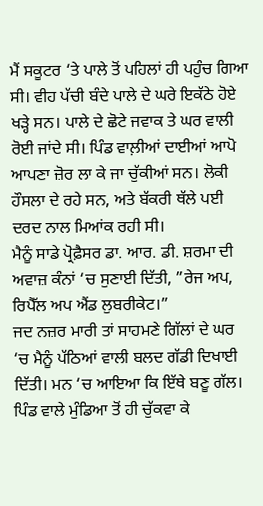ਮੈਂ ਸਕੂਟਰ ‘ਤੇ ਪਾਲੇ ਤੋਂ ਪਹਿਲਾਂ ਹੀ ਪਹੁੰਚ ਗਿਆ ਸੀ। ਵੀਹ ਪੱਚੀ ਬੰਦੇ ਪਾਲੇ ਦੇ ਘਰੇ ਇਕੱਠੇ ਹੋਏ ਖੜ੍ਹੇ ਸਨ। ਪਾਲੇ ਦੇ ਛੋਟੇ ਜਵਾਕ ਤੇ ਘਰ ਵਾਲੀ ਰੋਈ ਜਾਂਦੇ ਸੀ। ਪਿੰਡ ਵਾਲ਼ੀਆਂ ਦਾਈਆਂ ਆਪੋ ਆਪਣਾ ਜ਼ੋਰ ਲਾ ਕੇ ਜਾ ਚੁੱਕੀਆਂ ਸਨ। ਲੋਕੀ ਹੌਸਲਾ ਦੇ ਰਹੇ ਸਨ, ਅਤੇ ਬੱਕਰੀ ਥੱਲੇ ਪਈ ਦਰਦ ਨਾਲ ਮਿਆਂਕ ਰਹੀ ਸੀ।
ਮੈਨੂੰ ਸਾਡੇ ਪ੍ਰੋਫ਼ੈਸਰ ਡਾ. ਆਰ. ਡੀ. ਸ਼ਰਮਾ ਦੀ ਅਵਾਜ਼ ਕੰਨਾਂ ‘ਚ ਸੁਣਾਈ ਦਿੱਤੀ, ”ਰੇਜ ਅਪ, ਰਿਪੈੱਲ ਅਪ ਐਂਡ ਲੁਬਰੀਕੇਟ।”
ਜਦ ਨਜ਼ਰ ਮਾਰੀ ਤਾਂ ਸਾਹਮਣੇ ਗਿੱਲਾਂ ਦੇ ਘਰ ‘ਚ ਮੈਨੂੰ ਪੱਠਿਆਂ ਵਾਲੀ ਬਲਦ ਗੱਡੀ ਦਿਖਾਈ ਦਿੱਤੀ। ਮਨ ‘ਚ ਆਇਆ ਕਿ ਇੱਥੇ ਬਣੂ ਗੱਲ। ਪਿੰਡ ਵਾਲੇ ਮੁੰਡਿਆ ਤੋਂ ਹੀ ਚੁੱਕਵਾ ਕੇ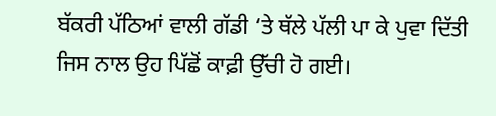ਬੱਕਰੀ ਪੱਠਿਆਂ ਵਾਲੀ ਗੱਡੀ ‘ਤੇ ਥੱਲੇ ਪੱਲੀ ਪਾ ਕੇ ਪੁਵਾ ਦਿੱਤੀ ਜਿਸ ਨਾਲ ਉਹ ਪਿੱਛੋਂ ਕਾਫ਼ੀ ਉੱਚੀ ਹੋ ਗਈ।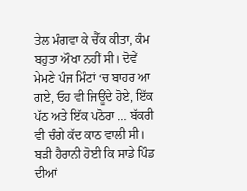ਤੇਲ ਮੰਗਵਾ ਕੇ ਚੈੱਕ ਕੀਤਾ, ਕੰਮ ਬਹੁਤਾ ਔਖਾ ਨਹੀਂ ਸੀ। ਦੋਵੇਂ ਮੇਮਣੇ ਪੰਜ ਮਿੰਟਾਂ ‘ਚ ਬਾਹਰ ਆ ਗਏ, ਓਹ ਵੀ ਜਿਊਂਦੇ ਹੋਏ, ਇੱਕ ਪੱਠ ਅਤੇ ਇੱਕ ਪਠੋਰਾ … ਬੱਕਰੀ ਵੀ ਚੰਗੇ ਕੱਦ ਕਾਠ ਵਾਲੀ ਸੀ।
ਬੜੀ ਹੈਰਾਨੀ ਹੋਈ ਕਿ ਸਾਡੇ ਪਿੰਡ ਦੀਆਂ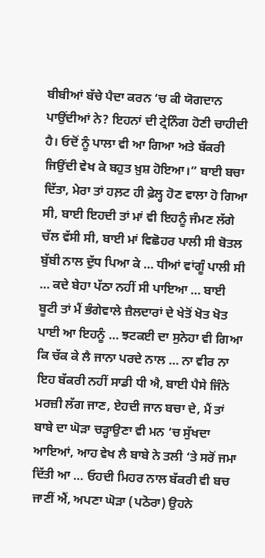ਬੀਬੀਆਂ ਬੱਚੇ ਪੈਦਾ ਕਰਨ ‘ਚ ਕੀ ਯੋਗਦਾਨ ਪਾਉਂਦੀਆਂ ਨੇ? ਇਹਨਾਂ ਦੀ ਟ੍ਰੇਨਿੰਗ ਹੋਣੀ ਚਾਹੀਦੀ ਹੈ। ਓਦੋਂ ਨੂੰ ਪਾਲਾ ਵੀ ਆ ਗਿਆ ਅਤੇ ਬੱਕਰੀ ਜਿਉਂਦੀ ਵੇਖ ਕੇ ਬਹੁਤ ਖ਼ੁਸ਼ ਹੋਇਆ।” ਬਾਈ ਬਚਾ ਦਿੱਤਾ, ਮੇਰਾ ਤਾਂ ਹਲ਼ਟ ਹੀ ਫ਼ੇਲ੍ਹ ਹੋਣ ਵਾਲਾ ਹੋ ਗਿਆ ਸੀ, ਬਾਈ ਇਹਦੀ ਤਾਂ ਮਾਂ ਵੀ ਇਹਨੂੰ ਜੰਮਣ ਲੱਗੇ ਚੱਲ ਵੱਸੀ ਸੀ, ਬਾਈ ਮਾਂ ਵਿਛੋਹਰ ਪਾਲੀ ਸੀ ਬੋਤਲ ਬੁੱਬੀ ਨਾਲ ਦੁੱਧ ਪਿਆ ਕੇ … ਧੀਆਂ ਵਾਂਗੂੰ ਪਾਲੀ ਸੀ … ਕਦੇ ਬੇਹਾ ਪੱਠਾ ਨਹੀਂ ਸੀ ਪਾਇਆ … ਬਾਈ ਬੂਟੀ ਤਾਂ ਮੈਂ ਭੰਗੇਵਾਲੇ ਜ਼ੈਲਦਾਰਾਂ ਦੇ ਖੇਤੋਂ ਖੋਤ ਖੋਤ ਪਾਈ ਆ ਇਹਨੂੰ … ਝਟਕਈ ਦਾ ਸੁਨੇਹਾ ਵੀ ਗਿਆ ਕਿ ਚੱਕ ਕੇ ਲੈ ਜਾਨਾ ਪਰਦੇ ਨਾਲ … ਨਾ ਵੀਰ ਨਾ ਇਹ ਬੱਕਰੀ ਨਹੀਂ ਸਾਡੀ ਧੀ ਐ, ਬਾਈ ਪੈਸੇ ਜਿੰਨੇ ਮਰਜ਼ੀ ਲੱਗ ਜਾਣ, ਏਹਦੀ ਜਾਨ ਬਚਾ ਦੇ, ਮੈਂ ਤਾਂ ਬਾਬੇ ਦਾ ਘੋੜਾ ਚੜ੍ਹਾਉਣਾ ਵੀ ਮਨ ‘ਚ ਸੁੱਖਦਾ ਆਇਆਂ, ਆਹ ਵੇਖ ਲੈ ਬਾਬੇ ਨੇ ਤਲੀ ‘ਤੇ ਸਰੋਂ ਜਮਾ ਦਿੱਤੀ ਆ … ਓਹਦੀ ਮਿਹਰ ਨਾਲ ਬੱਕਰੀ ਵੀ ਬਚ ਜਾਣੀਂ ਐਂ, ਅਪਣਾ ਘੋੜਾ (ਪਠੋਰਾ) ਉਹਨੇ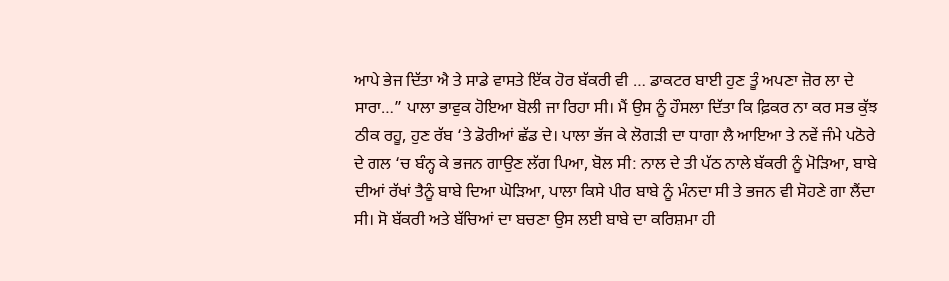ਆਪੇ ਭੇਜ ਦਿੱਤਾ ਐ ਤੇ ਸਾਡੇ ਵਾਸਤੇ ਇੱਕ ਹੋਰ ਬੱਕਰੀ ਵੀ … ਡਾਕਟਰ ਬਾਈ ਹੁਣ ਤੂੰ ਅਪਣਾ ਜ਼ੋਰ ਲਾ ਦੇ ਸਾਰਾ…” ਪਾਲਾ ਭਾਵੁਕ ਹੋਇਆ ਬੋਲੀ ਜਾ ਰਿਹਾ ਸੀ। ਮੈਂ ਉਸ ਨੂੰ ਹੌਸਲਾ ਦਿੱਤਾ ਕਿ ਫ਼ਿਕਰ ਨਾ ਕਰ ਸਭ ਕੁੱਝ ਠੀਕ ਰਹੂ, ਹੁਣ ਰੱਬ ‘ਤੇ ਡੋਰੀਆਂ ਛੱਡ ਦੇ। ਪਾਲਾ ਭੱਜ ਕੇ ਲੋਗੜੀ ਦਾ ਧਾਗਾ ਲੈ ਆਇਆ ਤੇ ਨਵੇਂ ਜੰਮੇ ਪਠੋਰੇ ਦੇ ਗਲ ‘ਚ ਬੰਨ੍ਹ ਕੇ ਭਜਨ ਗਾਉਣ ਲੱਗ ਪਿਆ, ਬੋਲ ਸੀ: ਨਾਲ ਦੇ ਤੀ ਪੱਠ ਨਾਲੇ ਬੱਕਰੀ ਨੂੰ ਮੋੜਿਆ, ਬਾਬੇ ਦੀਆਂ ਰੱਖਾਂ ਤੈਨੂੰ ਬਾਬੇ ਦਿਆ ਘੋੜਿਆ, ਪਾਲਾ ਕਿਸੇ ਪੀਰ ਬਾਬੇ ਨੂੰ ਮੰਨਦਾ ਸੀ ਤੇ ਭਜਨ ਵੀ ਸੋਹਣੇ ਗਾ ਲੈਂਦਾ ਸੀ। ਸੋ ਬੱਕਰੀ ਅਤੇ ਬੱਚਿਆਂ ਦਾ ਬਚਣਾ ਉਸ ਲਈ ਬਾਬੇ ਦਾ ਕਰਿਸ਼ਮਾ ਹੀ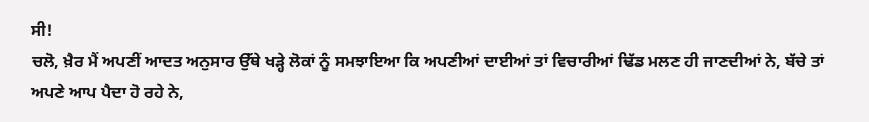ਸੀ!
ਚਲੋ, ਖ਼ੈਰ ਮੈਂ ਅਪਣੀਂ ਆਦਤ ਅਨੁਸਾਰ ਉੱਥੇ ਖੜ੍ਹੇ ਲੋਕਾਂ ਨੂੰ ਸਮਝਾਇਆ ਕਿ ਅਪਣੀਆਂ ਦਾਈਆਂ ਤਾਂ ਵਿਚਾਰੀਆਂ ਢਿੱਡ ਮਲਣ ਹੀ ਜਾਣਦੀਆਂ ਨੇ, ਬੱਚੇ ਤਾਂ ਅਪਣੇ ਆਪ ਪੈਦਾ ਹੋ ਰਹੇ ਨੇ,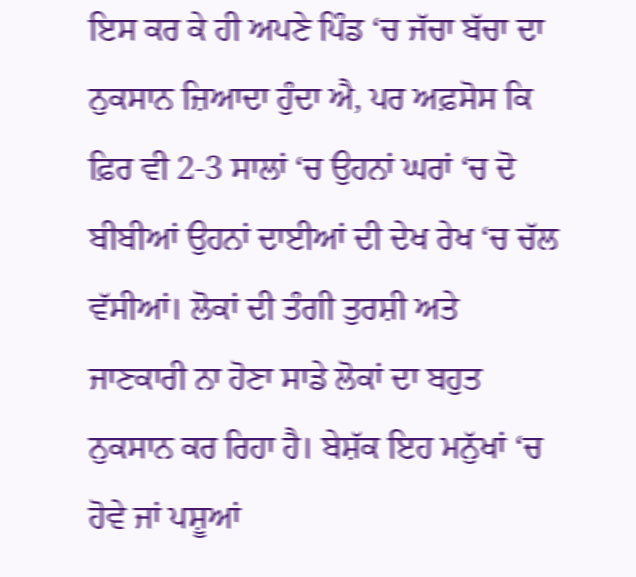ਇਸ ਕਰ ਕੇ ਹੀ ਅਪਣੇ ਪਿੰਡ ‘ਚ ਜੱਚਾ ਬੱਚਾ ਦਾ ਨੁਕਸਾਨ ਜ਼ਿਆਦਾ ਹੁੰਦਾ ਐ, ਪਰ ਅਫ਼ਸੋਸ ਕਿ ਫ਼ਿਰ ਵੀ 2-3 ਸਾਲਾਂ ‘ਚ ਉਹਨਾਂ ਘਰਾਂ ‘ਚ ਦੋ ਬੀਬੀਆਂ ਉਹਨਾਂ ਦਾਈਆਂ ਦੀ ਦੇਖ ਰੇਖ ‘ਚ ਚੱਲ ਵੱਸੀਆਂ। ਲੋਕਾਂ ਦੀ ਤੰਗੀ ਤੁਰਸ਼ੀ ਅਤੇ ਜਾਣਕਾਰੀ ਨਾ ਹੋਣਾ ਸਾਡੇ ਲੋਕਾਂ ਦਾ ਬਹੁਤ ਨੁਕਸਾਨ ਕਰ ਰਿਹਾ ਹੈ। ਬੇਸ਼ੱਕ ਇਹ ਮਨੁੱਖਾਂ ‘ਚ ਹੋਵੇ ਜਾਂ ਪਸ਼ੂਆਂ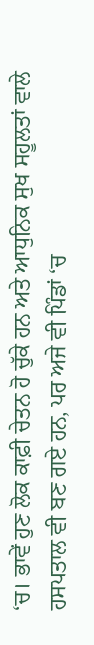‘ਚ। ਭਾਵੇਂ ਹੁਣ ਲੋਕ ਕਾਫ਼ੀ ਚੇਤਨ ਹੋ ਚੁੱਕੇ ਹਨ ਅਤੇ ਆਧੁਨਿਕ ਸੁਖ ਸਹੂਲਤਾਂ ਵਾਲੇ ਹਸਪਤਾਲ ਵੀ ਬਣ ਗਏ ਹਨ, ਪਰ ਅਜੇ ਵੀ ਪਿੰਡਾਂ ‘ਚ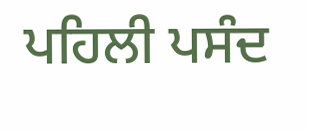ਪਹਿਲੀ ਪਸੰਦ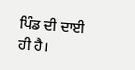ਪਿੰਡ ਦੀ ਦਾਈ ਹੀ ਹੈ।